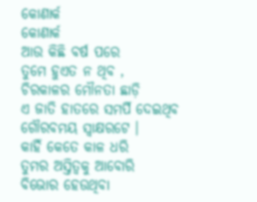କୋଣାର୍କ
କୋଣାର୍କ
ଆଉ କିଛି ବର୍ଷ ପରେ
ତୁମେ ହୁଏତ ନ ଥିବ ,
ଚିରକାଳର ମୌନତା ଛାଡ଼ି
ଏ ଜାତି ହାତରେ ସମର୍ପି ଦେଇଥିବ
ଗୌରବମୟ ସ୍ଵାକ୍ଷରଟେ ।
କାହିଁ କେତେ କାଳ ଧରି
ତୁମର ଅସ୍ତିତ୍ୱକୁ ଆବୋରି
ବିଭୋର ହେଉଥିବା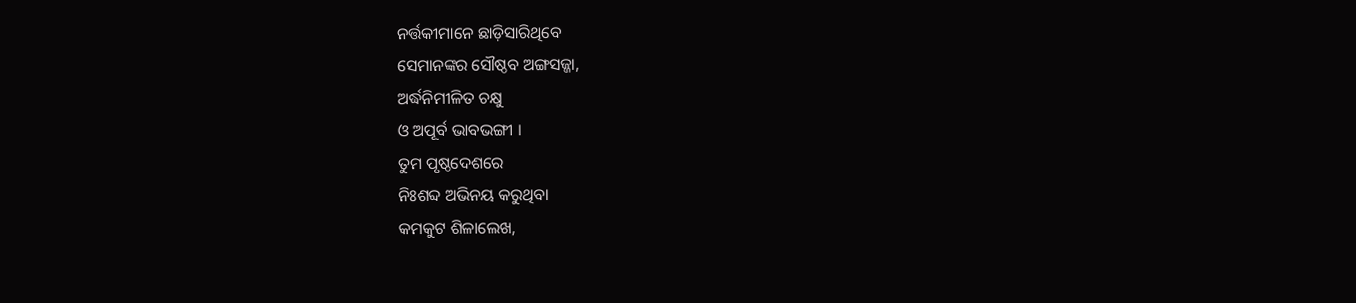ନର୍ତ୍ତକୀମାନେ ଛାଡ଼ିସାରିଥିବେ
ସେମାନଙ୍କର ସୌଷ୍ଠବ ଅଙ୍ଗସଜ୍ଜା,
ଅର୍ଦ୍ଧନିମୀଳିତ ଚକ୍ଷୁ
ଓ ଅପୂର୍ବ ଭାବଭଙ୍ଗୀ ।
ତୁମ ପୃଷ୍ଠଦେଶରେ
ନିଃଶବ୍ଦ ଅଭିନୟ କରୁଥିବା
କମକୁଟ ଶିଳାଲେଖ,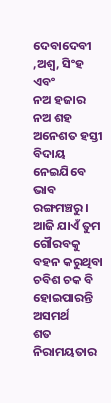ଦେବାଦେବୀ ,ଅଶ୍ୱ, ସିଂହ ଏବଂ
ନଅ ହଜାର ନଅ ଶହ ଅନେଶତ ହସ୍ତୀ
ବିଦାୟ ନେଇଯିବେ ଭାବ ରଙ୍ଗମଞ୍ଚରୁ ।
ଆଜି ଯାଏଁ ତୁମ ଗୌରବକୁ ବହନ କରୁଥିବା
ଚବିଶ ଚକ ବି ହୋଇପାରନ୍ତି ଅସମର୍ଥ
ଶତ ନିରାମୟତାର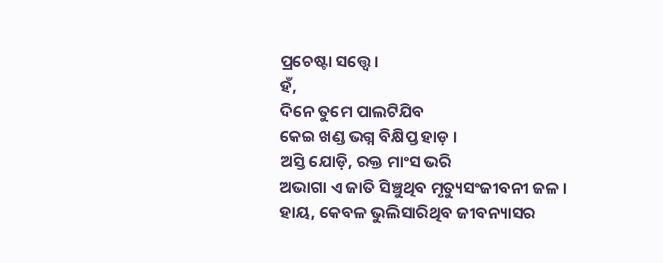ପ୍ରଚେଷ୍ଟା ସତ୍ତ୍ୱେ ।
ହଁ,
ଦିନେ ତୁମେ ପାଲଟିଯିବ
କେଇ ଖଣ୍ଡ ଭଗ୍ନ ବିକ୍ଷିପ୍ତ ହାଡ଼ ।
ଅସ୍ତି ଯୋଡ଼ି, ରକ୍ତ ମାଂସ ଭରି
ଅଭାଗା ଏ ଜାତି ସିଞ୍ଚୁଥିବ ମୃତ୍ୟୁସଂଜୀବନୀ ଜଳ ।
ହାୟ, କେବଳ ଭୁଲିସାରିଥିବ ଜୀବନ୍ୟାସର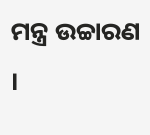ମନ୍ତ୍ର ଉଚ୍ଚାରଣ ।